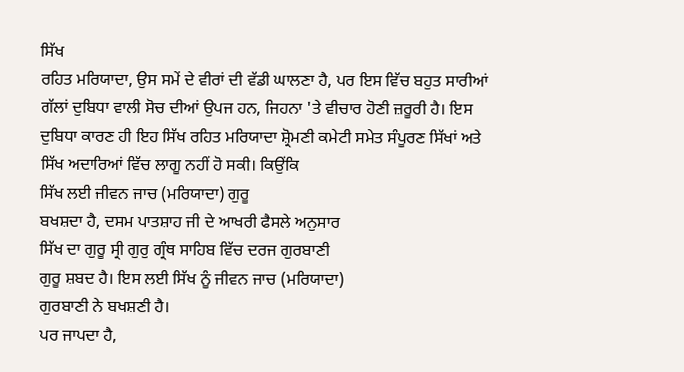ਸਿੱਖ
ਰਹਿਤ ਮਰਿਯਾਦਾ, ਉਸ ਸਮੇਂ ਦੇ ਵੀਰਾਂ ਦੀ ਵੱਡੀ ਘਾਲਣਾ ਹੈ, ਪਰ ਇਸ ਵਿੱਚ ਬਹੁਤ ਸਾਰੀਆਂ
ਗੱਲਾਂ ਦੁਬਿਧਾ ਵਾਲੀ ਸੋਚ ਦੀਆਂ ਉਪਜ ਹਨ, ਜਿਹਨਾ 'ਤੇ ਵੀਚਾਰ ਹੋਣੀ ਜ਼ਰੂਰੀ ਹੈ। ਇਸ
ਦੁਬਿਧਾ ਕਾਰਣ ਹੀ ਇਹ ਸਿੱਖ ਰਹਿਤ ਮਰਿਯਾਦਾ ਸ਼੍ਰੋਮਣੀ ਕਮੇਟੀ ਸਮੇਤ ਸੰਪੂਰਣ ਸਿੱਖਾਂ ਅਤੇ
ਸਿੱਖ ਅਦਾਰਿਆਂ ਵਿੱਚ ਲਾਗੂ ਨਹੀਂ ਹੋ ਸਕੀ। ਕਿਉਂਕਿ
ਸਿੱਖ ਲਈ ਜੀਵਨ ਜਾਚ (ਮਰਿਯਾਦਾ) ਗੁਰੂ
ਬਖਸ਼ਦਾ ਹੈ, ਦਸਮ ਪਾਤਸ਼ਾਹ ਜੀ ਦੇ ਆਖਰੀ ਫੈਸਲੇ ਅਨੁਸਾਰ
ਸਿੱਖ ਦਾ ਗੁਰੂ ਸ੍ਰੀ ਗੁਰੁ ਗ੍ਰੰਥ ਸਾਹਿਬ ਵਿੱਚ ਦਰਜ ਗੁਰਬਾਣੀ
ਗੁਰੂ ਸ਼ਬਦ ਹੈ। ਇਸ ਲਈ ਸਿੱਖ ਨੂੰ ਜੀਵਨ ਜਾਚ (ਮਰਿਯਾਦਾ)
ਗੁਰਬਾਣੀ ਨੇ ਬਖਸ਼ਣੀ ਹੈ।
ਪਰ ਜਾਪਦਾ ਹੈ,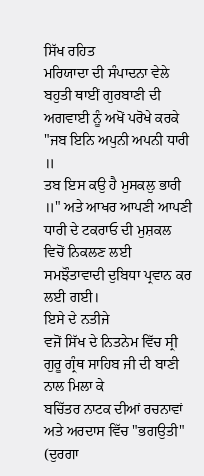ਸਿੱਖ ਰਹਿਤ
ਮਰਿਯਾਦਾ ਦੀ ਸੰਪਾਦਨਾ ਵੇਲੇ ਬਹੁਤੀ ਥਾਈਂ ਗੁਰਬਾਣੀ ਦੀ ਅਗਵਾਈ ਨੂੰ ਅਖੋਂ ਪਰੋਖੇ ਕਰਕੇ
"ਜਬ ਇਨਿ ਅਪੁਨੀ ਅਪਨੀ ਧਾਰੀ ॥
ਤਬ ਇਸ ਕਉ ਹੈ ਮੁਸਕਲੁ ਭਾਰੀ ॥" ਅਤੇ ਆਖਰ ਆਪਣੀ ਆਪਣੀ
ਧਾਰੀ ਦੇ ਟਕਰਾਓ ਦੀ ਮੁਸ਼ਕਲ ਵਿਚੋਂ ਨਿਕਲਣ ਲਈ ਸਮਝੌਤਾਵਾਦੀ ਦੁਬਿਧਾ ਪ੍ਰਵਾਨ ਕਰ ਲਈ ਗਈ।
ਇਸੇ ਦੇ ਨਤੀਜੇ
ਵਜੋਂ ਸਿੱਖ ਦੇ ਨਿਤਨੇਮ ਵਿੱਚ ਸ੍ਰੀ ਗੁਰੂ ਗ੍ਰੰਥ ਸਾਹਿਬ ਜੀ ਦੀ ਬਾਣੀ ਨਾਲ ਮਿਲਾ ਕੇ
ਬਚਿੱਤਰ ਨਾਟਕ ਦੀਆਂ ਰਚਨਾਵਾਂ ਅਤੇ ਅਰਦਾਸ ਵਿੱਚ "ਭਗਉਤੀ" (ਦੁਰਗਾ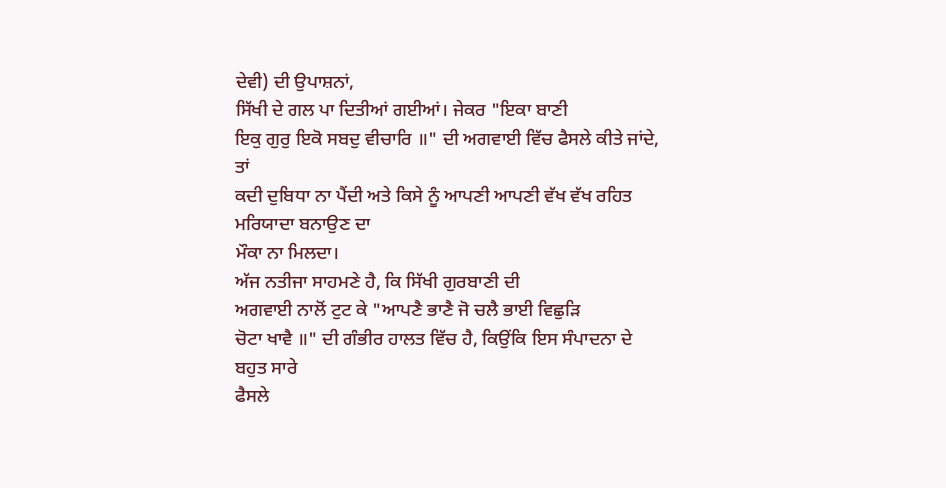ਦੇਵੀ) ਦੀ ਉਪਾਸ਼ਨਾਂ,
ਸਿੱਖੀ ਦੇ ਗਲ ਪਾ ਦਿਤੀਆਂ ਗਈਆਂ। ਜੇਕਰ "ਇਕਾ ਬਾਣੀ
ਇਕੁ ਗੁਰੁ ਇਕੋ ਸਬਦੁ ਵੀਚਾਰਿ ॥" ਦੀ ਅਗਵਾਈ ਵਿੱਚ ਫੈਸਲੇ ਕੀਤੇ ਜਾਂਦੇ, ਤਾਂ
ਕਦੀ ਦੁਬਿਧਾ ਨਾ ਪੈਂਦੀ ਅਤੇ ਕਿਸੇ ਨੂੰ ਆਪਣੀ ਆਪਣੀ ਵੱਖ ਵੱਖ ਰਹਿਤ ਮਰਿਯਾਦਾ ਬਨਾਉਣ ਦਾ
ਮੌਕਾ ਨਾ ਮਿਲਦਾ।
ਅੱਜ ਨਤੀਜਾ ਸਾਹਮਣੇ ਹੈ, ਕਿ ਸਿੱਖੀ ਗੁਰਬਾਣੀ ਦੀ
ਅਗਵਾਈ ਨਾਲੋਂ ਟੁਟ ਕੇ "ਆਪਣੈ ਭਾਣੈ ਜੋ ਚਲੈ ਭਾਈ ਵਿਛੁੜਿ
ਚੋਟਾ ਖਾਵੈ ॥" ਦੀ ਗੰਭੀਰ ਹਾਲਤ ਵਿੱਚ ਹੈ, ਕਿਉਂਕਿ ਇਸ ਸੰਪਾਦਨਾ ਦੇ ਬਹੁਤ ਸਾਰੇ
ਫੈਸਲੇ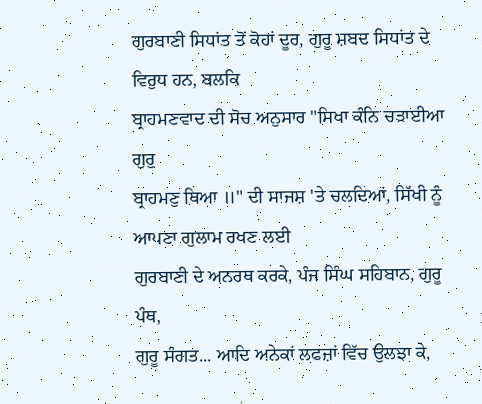ਗੁਰਬਾਣੀ ਸਿਧਾਂਤ ਤੋਂ ਕੋਹਾਂ ਦੂਰ, ਗੁਰੂ ਸ਼ਬਦ ਸਿਧਾਂਤ ਦੇ ਵਿਰੁਧ ਹਨ, ਬਲਕਿ
ਬ੍ਰਾਹਮਣਵਾਦ ਦੀ ਸੋਚ ਅਨੁਸਾਰ "ਸਿਖਾ ਕੰਨਿ ਚੜਾਈਆ ਗੁਰੁ
ਬ੍ਰਾਹਮਣੁ ਥਿਆ ॥" ਦੀ ਸਾਜਸ਼ 'ਤੇ ਚਲਦਿਆਂ, ਸਿੱਖੀ ਨੂੰ ਆਪਣਾ ਗੁਲਾਮ ਰਖਣ ਲਈ
ਗੁਰਬਾਣੀ ਦੇ ਅਨਰਥ ਕਰਕੇ, ਪੰਜ ਸਿੰਘ ਸਹਿਬਾਨ, ਗੁਰੂ ਪੰਥ,
ਗੁਰੂ ਸੰਗਤ... ਆਦਿ ਅਨੇਕਾਂ ਲਫਜ਼ਾਂ ਵਿੱਚ ਉਲਝਾ ਕੇ,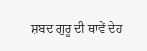ਸ਼ਬਦ ਗੁਰੂ ਦੀ ਥਾਵੇਂ ਦੇਹ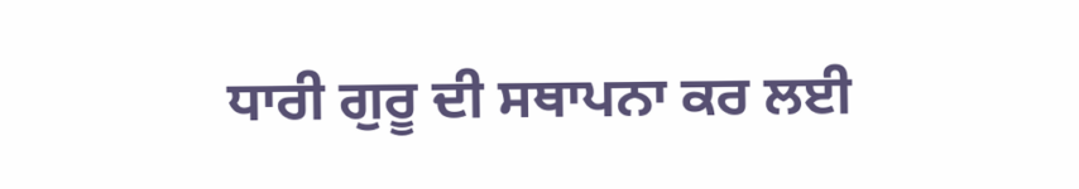ਧਾਰੀ ਗੁਰੂ ਦੀ ਸਥਾਪਨਾ ਕਰ ਲਈ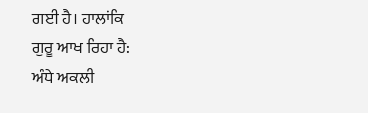ਗਈ ਹੈ। ਹਾਲਾਂਕਿ
ਗੁਰੂ ਆਖ ਰਿਹਾ ਹੈ:
ਅੰਧੇ ਅਕਲੀ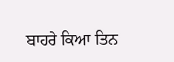ਬਾਹਰੇ ਕਿਆ ਤਿਨ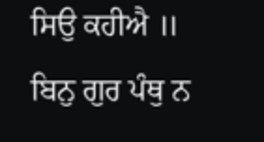ਸਿਉ ਕਹੀਐ ॥
ਬਿਨੁ ਗੁਰ ਪੰਥੁ ਨ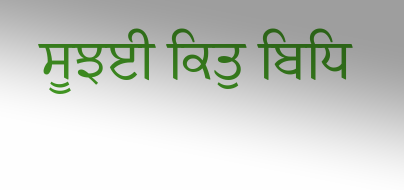ਸੂਝਈ ਕਿਤੁ ਬਿਧਿ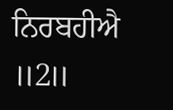ਨਿਰਬਹੀਐ ॥2॥